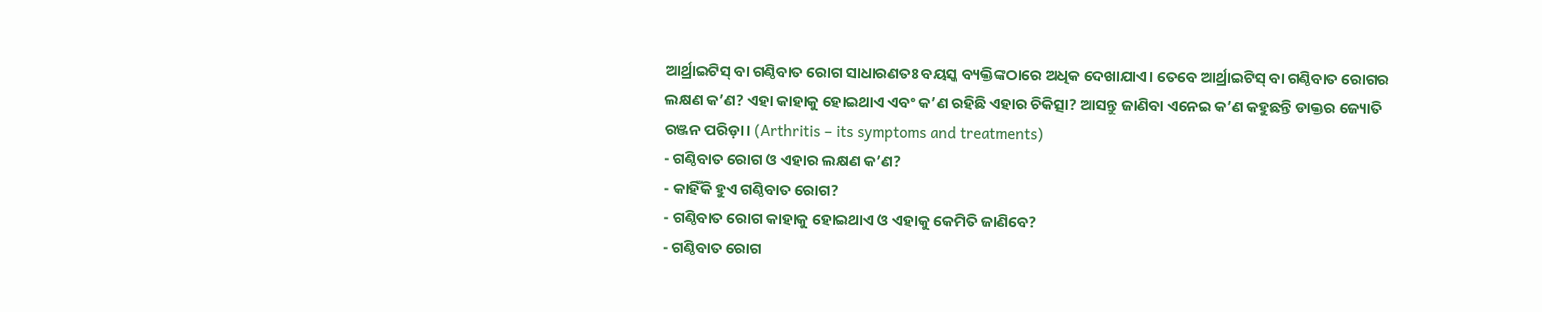ଆର୍ଥ୍ରାଇଟିସ୍ ବା ଗଣ୍ଠିବାତ ରୋଗ ସାଧାରଣତଃ ବୟସ୍କ ବ୍ୟକ୍ତିଙ୍କଠାରେ ଅଧିକ ଦେଖାଯାଏ। ତେବେ ଆର୍ଥ୍ରାଇଟିସ୍ ବା ଗଣ୍ଠିବାତ ରୋଗର ଲକ୍ଷଣ କ’ଣ? ଏହା କାହାକୁ ହୋଇଥାଏ ଏବଂ କ’ଣ ରହିଛି ଏହାର ଚିକିତ୍ସା? ଆସନ୍ତୁ ଜାଣିବା ଏନେଇ କ’ଣ କହୁଛନ୍ତି ଡାକ୍ତର ଜ୍ୟୋତି ରଞ୍ଜନ ପରିଡ଼ା। (Arthritis – its symptoms and treatments)
- ଗଣ୍ଠିବାତ ରୋଗ ଓ ଏହାର ଲକ୍ଷଣ କ’ଣ?
- କାହିଁକି ହୁଏ ଗଣ୍ଠିବାତ ରୋଗ?
- ଗଣ୍ଠିବାତ ରୋଗ କାହାକୁ ହୋଇଥାଏ ଓ ଏହାକୁ କେମିତି ଜାଣିବେ?
- ଗଣ୍ଠିବାତ ରୋଗ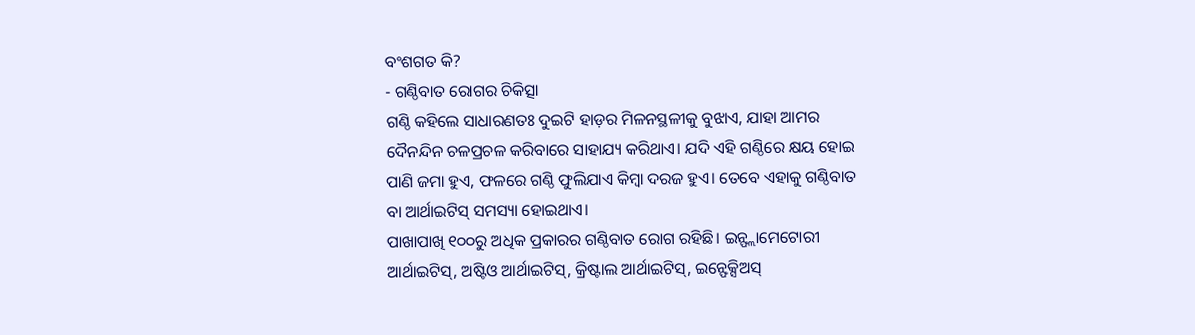ବଂଶଗତ କି?
- ଗଣ୍ଠିବାତ ରୋଗର ଚିକିତ୍ସା
ଗଣ୍ଠି କହିଲେ ସାଧାରଣତଃ ଦୁଇଟି ହାଡ଼ର ମିଳନସ୍ଥଳୀକୁ ବୁଝାଏ, ଯାହା ଆମର ଦୈନନ୍ଦିନ ଚଳପ୍ରଚଳ କରିବାରେ ସାହାଯ୍ୟ କରିଥାଏ। ଯଦି ଏହି ଗଣ୍ଠିରେ କ୍ଷୟ ହୋଇ ପାଣି ଜମା ହୁଏ, ଫଳରେ ଗଣ୍ଠି ଫୁଲିଯାଏ କିମ୍ବା ଦରଜ ହୁଏ। ତେବେ ଏହାକୁ ଗଣ୍ଠିବାତ ବା ଆର୍ଥାଇଟିସ୍ ସମସ୍ୟା ହୋଇଥାଏ।
ପାଖାପାଖି ୧୦୦ରୁ ଅଧିକ ପ୍ରକାରର ଗଣ୍ଠିବାତ ରୋଗ ରହିଛି। ଇନ୍ଫ୍ଲାମେଟୋରୀ ଆର୍ଥାଇଟିସ୍, ଅଷ୍ଟିଓ ଆର୍ଥାଇଟିସ୍, କ୍ରିଷ୍ଟାଲ ଆର୍ଥାଇଟିସ୍, ଇନ୍ଫେକ୍ସିଅସ୍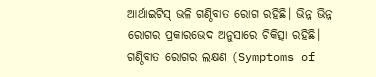ଆର୍ଥାଇଟିସ୍ ଭଳି ଗଣ୍ଠିବାତ ରୋଗ ରହିଛି। ଭିନ୍ନ ଭିନ୍ନ ରୋଗର ପ୍ରକାରଭେଦ ଅନୁସାରେ ଚିକିତ୍ସା ରହିଛି।
ଗଣ୍ଠିବାତ ରୋଗର ଲକ୍ଷଣ (Symptoms of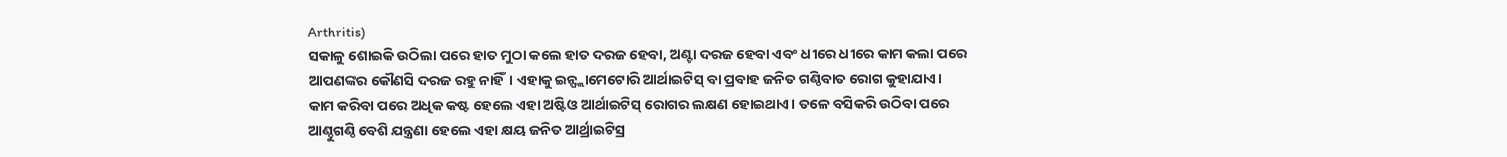Arthritis)
ସକାଳୁ ଶୋଇକି ଉଠିଲା ପରେ ହାତ ମୁଠା କଲେ ହାତ ଦରଜ ହେବା, ଅଣ୍ଟା ଦରଜ ହେବା ଏବଂ ଧୀରେ ଧୀରେ କାମ କଲା ପରେ ଆପଣଙ୍କର କୌଣସି ଦରଜ ରହୁ ନାହିଁ। ଏହାକୁ ଇନ୍ଫ୍ଲାମେଟୋରି ଆର୍ଥାଇଟିସ୍ ବା ପ୍ରବାହ ଜନିତ ଗଣ୍ଠିବାତ ରୋଗ କୁହାଯାଏ।
କାମ କରିବା ପରେ ଅଧିକ କଷ୍ଟ ହେଲେ ଏହା ଅଷ୍ଟିଓ ଆର୍ଥାଇଟିସ୍ ରୋଗର ଲକ୍ଷଣ ହୋଇଥାଏ। ତଳେ ବସିକରି ଉଠିବା ପରେ ଆଣ୍ଠୁଗଣ୍ଠି ବେଶି ଯନ୍ତ୍ରଣା ହେଲେ ଏହା କ୍ଷୟ ଜନିତ ଆର୍ଥ୍ରାଇଟିସ୍ର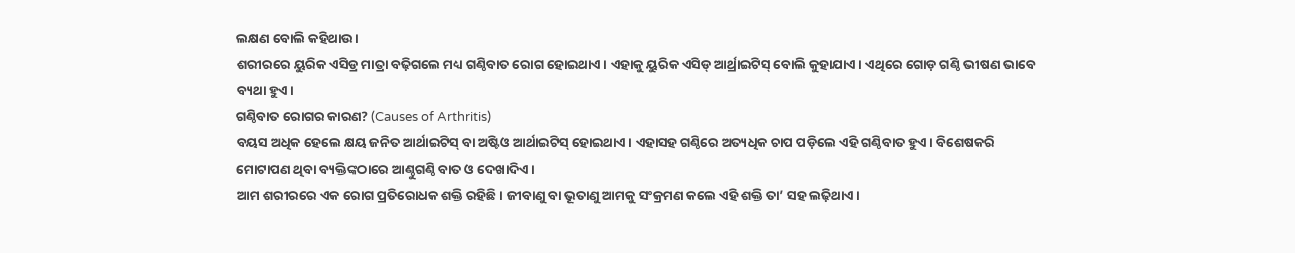ଲକ୍ଷଣ ବୋଲି କହିଥାଉ।
ଶରୀରରେ ୟୁରିକ ଏସିଡ୍ର ମାତ୍ରା ବଢ଼ିଗଲେ ମଧ୍ୟ ଗଣ୍ଠିବାତ ରୋଗ ହୋଇଥାଏ। ଏହାକୁ ୟୁରିକ ଏସିଡ୍ ଆର୍ଥ୍ରାଇଟିସ୍ ବୋଲି କୁହାଯାଏ। ଏଥିରେ ଗୋଡ଼ ଗଣ୍ଠି ଭୀଷଣ ଭାବେ ବ୍ୟଥା ହୁଏ।
ଗଣ୍ଠିବାତ ରୋଗର କାରଣ? (Causes of Arthritis)
ବୟସ ଅଧିକ ହେଲେ କ୍ଷୟ ଜନିତ ଆର୍ଥାଇଟିସ୍ ବା ଅଷ୍ଟିଓ ଆର୍ଥାଇଟିସ୍ ହୋଇଥାଏ। ଏହାସହ ଗଣ୍ଠିରେ ଅତ୍ୟଧିକ ଚାପ ପଡ଼ିଲେ ଏହି ଗଣ୍ଠିବାତ ହୁଏ। ବିଶେଷକରି ମୋଟାପଣ ଥିବା ବ୍ୟକ୍ତିଙ୍କଠାରେ ଆଣ୍ଠୁଗଣ୍ଠି ବାତ ଓ ଦେଖାଦିଏ।
ଆମ ଶରୀରରେ ଏକ ରୋଗ ପ୍ରତିରୋଧକ ଶକ୍ତି ରହିଛି। ଜୀବାଣୁ ବା ଭୂତାଣୁ ଆମକୁ ସଂକ୍ରମଣ କଲେ ଏହି ଶକ୍ତି ତା’ ସହ ଲଢ଼ିଥାଏ।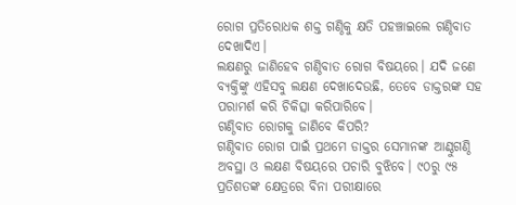ରୋଗ ପ୍ରତିରୋଧକ ଶକ୍ତ ଗଣ୍ଠିକୁ କ୍ଷତି ପହଞ୍ଚାଇଲେ ଗଣ୍ଠିବାତ ଦେଖାଦିଏ।
ଲକ୍ଷଣରୁ ଜାଣିହେବ ଗଣ୍ଠିବାତ ରୋଗ ବିଷୟରେ। ଯଦି ଜଣେ ବ୍ୟକ୍ତିଙ୍କୁ ଏହିସବୁ ଲକ୍ଷଣ ଦେଖାଦେଉଛି, ତେବେ ଡାକ୍ତରଙ୍କ ସହ ପରାମର୍ଶ କରି ଚିକିତ୍ସା କରିପାରିବେ।
ଗଣ୍ଠିବାତ ରୋଗକୁ ଜାଣିବେ କିପରି?
ଗଣ୍ଠିବାତ ରୋଗ ପାଇଁ ପ୍ରଥମେ ଡାକ୍ତର ସେମାନଙ୍କ ଆଣ୍ଠୁଗଣ୍ଠି ଅବସ୍ଥା ଓ ଲକ୍ଷଣ ବିଷୟରେ ପଚାରି ବୁଝିବେ। ୯୦ରୁ ୯୫ ପ୍ରତିଶତଙ୍କ କ୍ଷେତ୍ରରେ ବିନା ପରୀକ୍ଷାରେ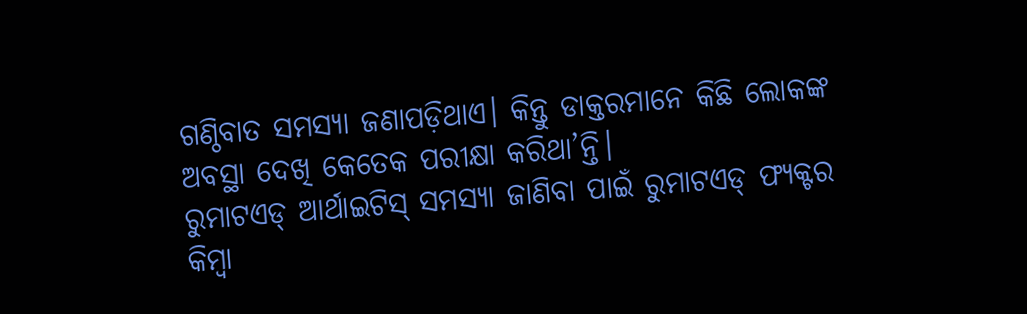ଗଣ୍ଠିବାତ ସମସ୍ୟା ଜଣାପଡ଼ିଥାଏ। କିନ୍ତୁ ଡାକ୍ତରମାନେ କିଛି ଲୋକଙ୍କ ଅବସ୍ଥା ଦେଖି କେତେକ ପରୀକ୍ଷା କରିଥା’ନ୍ତି।
ରୁମାଟଏଡ୍ ଆର୍ଥାଇଟିସ୍ ସମସ୍ୟା ଜାଣିବା ପାଇଁ ରୁମାଟଏଡ୍ ଫ୍ୟକ୍ଟର କିମ୍ବା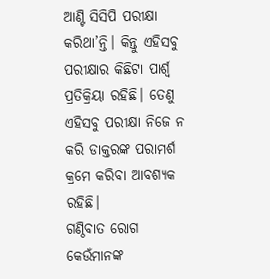ଆଣ୍ଟି ସିସିପି ପରୀକ୍ଷା କରିଥା’ନ୍ତି। କିନ୍ତୁ ଏହିସବୁ ପରୀକ୍ଷାର କିଛିଟା ପାର୍ଶ୍ୱ ପ୍ରତିକ୍ରିୟା ରହିଛି। ତେଣୁ ଏହିସବୁ ପରୀକ୍ଷା ନିଜେ ନ କରି ଡାକ୍ତରଙ୍କ ପରାମର୍ଶ କ୍ରମେ କରିବା ଆବଶ୍ୟକ ରହିଛି।
ଗଣ୍ଠିବାତ ରୋଗ କେଉଁମାନଙ୍କ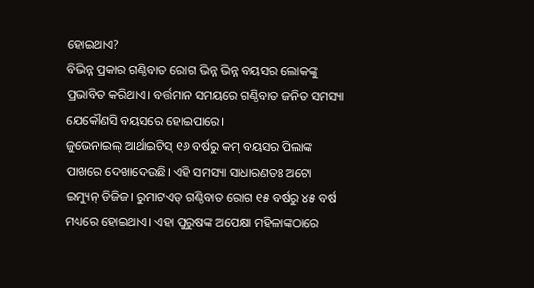ହୋଇଥାଏ?
ବିଭିନ୍ନ ପ୍ରକାର ଗଣ୍ଠିବାତ ରୋଗ ଭିନ୍ନ ଭିନ୍ନ ବୟସର ଲୋକଙ୍କୁ ପ୍ରଭାବିତ କରିଥାଏ। ବର୍ତ୍ତମାନ ସମୟରେ ଗଣ୍ଠିବାତ ଜନିତ ସମସ୍ୟା ଯେକୌଣସି ବୟସରେ ହୋଇପାରେ।
ଜୁଭେନାଇଲ୍ ଆର୍ଥାଇଟିସ୍ ୧୬ ବର୍ଷରୁ କମ୍ ବୟସର ପିଲାଙ୍କ ପାଖରେ ଦେଖାଦେଉଛି। ଏହି ସମସ୍ୟା ସାଧାରଣତଃ ଅଟୋ ଇମ୍ୟୁନ୍ ଡିଜିଜ। ରୁମାଟଏଡ୍ ଗଣ୍ଠିବାତ ରୋଗ ୧୫ ବର୍ଷରୁ ୪୫ ବର୍ଷ ମଧ୍ୟରେ ହୋଇଥାଏ। ଏହା ପୁରୁଷଙ୍କ ଅପେକ୍ଷା ମହିଳାଙ୍କଠାରେ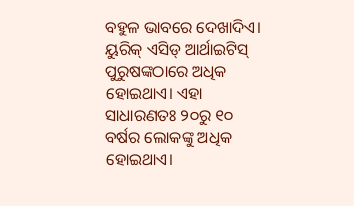ବହୁଳ ଭାବରେ ଦେଖାଦିଏ।
ୟୁରିକ୍ ଏସିଡ୍ ଆର୍ଥାଇଟିସ୍ ପୁରୁଷଙ୍କଠାରେ ଅଧିକ ହୋଇଥାଏ। ଏହା ସାଧାରଣତଃ ୨୦ରୁ ୧୦ ବର୍ଷର ଲୋକଙ୍କୁ ଅଧିକ ହୋଇଥାଏ।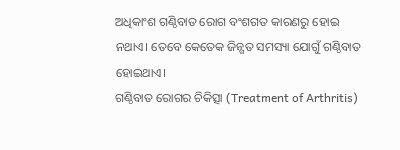ଅଧିକାଂଶ ଗଣ୍ଠିବାତ ରୋଗ ବଂଶଗତ କାରଣରୁ ହୋଇ ନଥାଏ। ତେବେ କେତେକ ଜିନ୍ଗତ ସମସ୍ୟା ଯୋଗୁଁ ଗଣ୍ଠିବାତ ହୋଇଥାଏ।
ଗଣ୍ଠିବାତ ରୋଗର ଚିକିତ୍ସା (Treatment of Arthritis)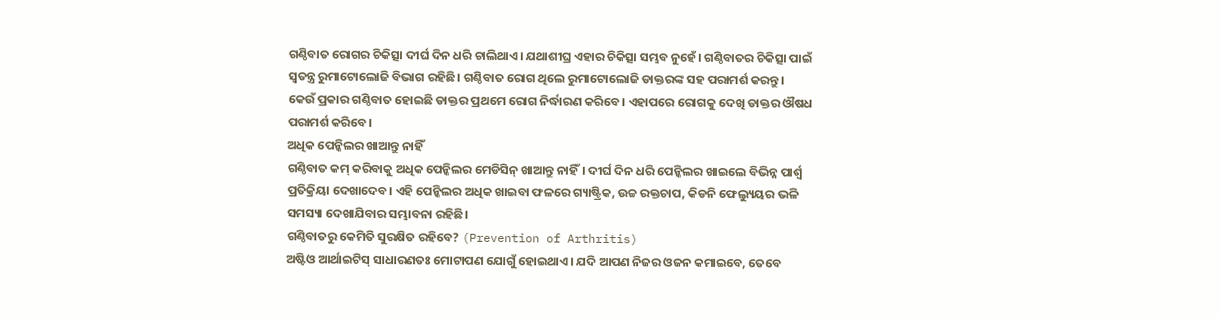ଗଣ୍ଠିବାତ ରୋଗର ଚିକିତ୍ସା ଦୀର୍ଘ ଦିନ ଧରି ଚାଲିଥାଏ। ଯଥାଶୀଘ୍ର ଏହାର ଚିକିତ୍ସା ସମ୍ଭବ ନୁହେଁ। ଗଣ୍ଠିବାତର ଚିକିତ୍ସା ପାଇଁ ସ୍ୱତନ୍ତ୍ର ରୁମାଟୋଲୋଜି ବିଭାଗ ରହିଛି। ଗଣ୍ଠିବାତ ରୋଗ ଥିଲେ ରୁମାଟୋଲୋଜି ଡାକ୍ତରଙ୍କ ସହ ପରାମର୍ଶ କରନ୍ତୁ।
କେଉଁ ପ୍ରକାର ଗଣ୍ଠିବାତ ହୋଇଛି ଡାକ୍ତର ପ୍ରଥମେ ରୋଗ ନିର୍ଦ୍ଧାରଣ କରିବେ। ଏହାପରେ ରୋଗକୁ ଦେଖି ଡାକ୍ତର ଔଷଧ ପରାମର୍ଶ କରିବେ।
ଅଧିକ ପେନ୍କିଲର ଖାଆନ୍ତୁ ନାହିଁ
ଗଣ୍ଠିବାତ କମ୍ କରିବାକୁ ଅଧିକ ପେନ୍କିଲର ମେଡିସିନ୍ ଖାଆନ୍ତୁ ନାହିଁ। ଦୀର୍ଘ ଦିନ ଧରି ପେନ୍କିଲର ଖାଇଲେ ବିଭିନ୍ନ ପାର୍ଶ୍ୱ ପ୍ରତିକ୍ରିୟା ଦେଖାଦେବ। ଏହି ପେନ୍କିଲର ଅଧିକ ଖାଇବା ଫଳରେ ଗ୍ୟାଷ୍ଟ୍ରିକ, ଉଚ୍ଚ ରକ୍ତଚାପ, କିଡନି ଫେଲ୍ୟୁୟର ଭଳି ସମସ୍ୟା ଦେଖାଯିବାର ସମ୍ଭାବନା ରହିଛି।
ଗଣ୍ଠିବାତରୁ କେମିତି ସୁରକ୍ଷିତ ରହିବେ? (Prevention of Arthritis)
ଅଷ୍ଟିଓ ଆର୍ଥାଇଟିସ୍ ସାଧାରଣତଃ ମୋଟାପଣ ଯୋଗୁଁ ହୋଇଥାଏ। ଯଦି ଆପଣ ନିଜର ଓଜନ କମାଇବେ, ତେବେ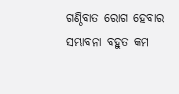ଗଣ୍ଠିବାତ ରୋଗ ହେବାର ସମ୍ଭାବନା ବହୁତ କମ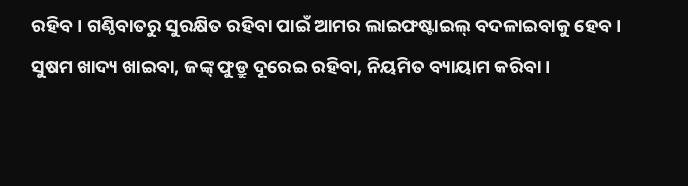ରହିବ। ଗଣ୍ଠିବାତରୁ ସୁରକ୍ଷିତ ରହିବା ପାଇଁ ଆମର ଲାଇଫଷ୍ଟାଇଲ୍ ବଦଳାଇବାକୁ ହେବ। ସୁଷମ ଖାଦ୍ୟ ଖାଇବା, ଜଙ୍କ୍ ଫୁଡ୍ରୁ ଦୂରେଇ ରହିବା, ନିୟମିତ ବ୍ୟାୟାମ କରିବା।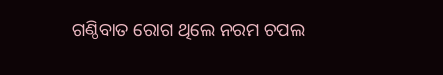ଗଣ୍ଠିବାତ ରୋଗ ଥିଲେ ନରମ ଚପଲ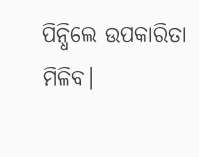ପିନ୍ଧିଲେ ଉପକାରିତା ମିଳିବ।